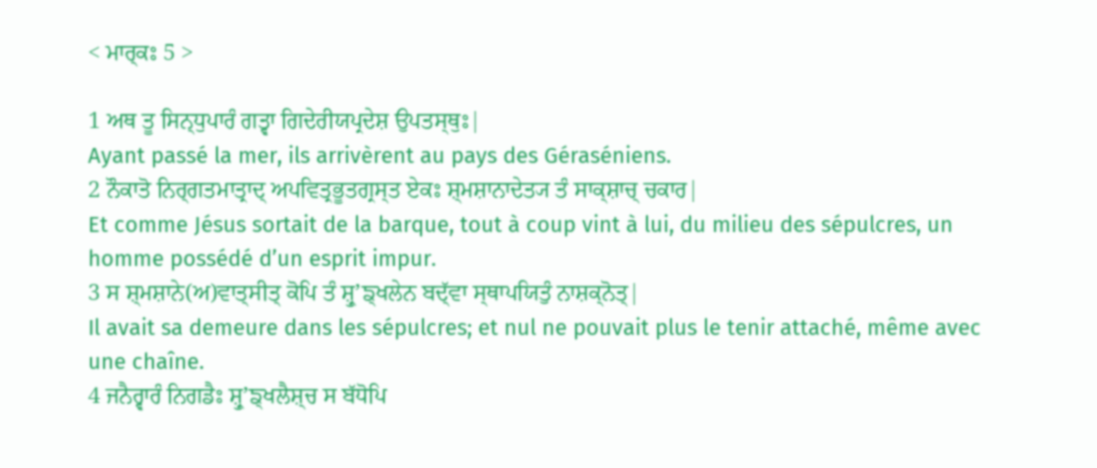< ਮਾਰ੍ਕਃ 5 >

1 ਅਥ ਤੂ ਸਿਨ੍ਧੁਪਾਰੰ ਗਤ੍ਵਾ ਗਿਦੇਰੀਯਪ੍ਰਦੇਸ਼ ਉਪਤਸ੍ਥੁਃ|
Ayant passé la mer, ils arrivèrent au pays des Géraséniens.
2 ਨੌਕਾਤੋ ਨਿਰ੍ਗਤਮਾਤ੍ਰਾਦ੍ ਅਪਵਿਤ੍ਰਭੂਤਗ੍ਰਸ੍ਤ ਏਕਃ ਸ਼੍ਮਸ਼ਾਨਾਦੇਤ੍ਯ ਤੰ ਸਾਕ੍ਸ਼ਾਚ੍ ਚਕਾਰ|
Et comme Jésus sortait de la barque, tout à coup vint à lui, du milieu des sépulcres, un homme possédé d’un esprit impur.
3 ਸ ਸ਼੍ਮਸ਼ਾਨੇ(ਅ)ਵਾਤ੍ਸੀਤ੍ ਕੋਪਿ ਤੰ ਸ਼੍ਰੁʼਙ੍ਖਲੇਨ ਬਦ੍ੱਵਾ ਸ੍ਥਾਪਯਿਤੁੰ ਨਾਸ਼ਕ੍ਨੋਤ੍|
Il avait sa demeure dans les sépulcres; et nul ne pouvait plus le tenir attaché, même avec une chaîne.
4 ਜਨੈਰ੍ਵਾਰੰ ਨਿਗਡੈਃ ਸ਼੍ਰੁʼਙ੍ਖਲੈਸ਼੍ਚ ਸ ਬੱਧੋਪਿ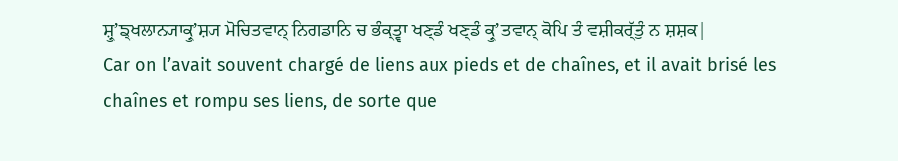ਸ਼੍ਰੁʼਙ੍ਖਲਾਨ੍ਯਾਕ੍ਰੁʼਸ਼੍ਯ ਮੋਚਿਤਵਾਨ੍ ਨਿਗਡਾਨਿ ਚ ਭੰਕ੍ਤ੍ਵਾ ਖਣ੍ਡੰ ਖਣ੍ਡੰ ਕ੍ਰੁʼਤਵਾਨ੍ ਕੋਪਿ ਤੰ ਵਸ਼ੀਕਰ੍ੱਤੁੰ ਨ ਸ਼ਸ਼ਕ|
Car on l’avait souvent chargé de liens aux pieds et de chaînes, et il avait brisé les chaînes et rompu ses liens, de sorte que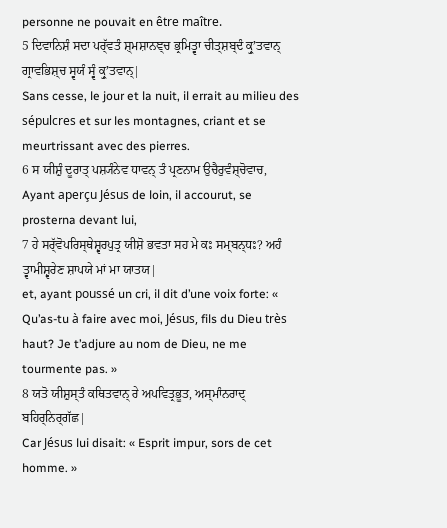personne ne pouvait en être maître.
5 ਦਿਵਾਨਿਸ਼ੰ ਸਦਾ ਪਰ੍ੱਵਤੰ ਸ਼੍ਮਸ਼ਾਨਞ੍ਚ ਭ੍ਰਮਿਤ੍ਵਾ ਚੀਤ੍ਸ਼ਬ੍ਦੰ ਕ੍ਰੁʼਤਵਾਨ੍ ਗ੍ਰਾਵਭਿਸ਼੍ਚ ਸ੍ਵਯੰ ਸ੍ਵੰ ਕ੍ਰੁʼਤਵਾਨ੍|
Sans cesse, le jour et la nuit, il errait au milieu des sépulcres et sur les montagnes, criant et se meurtrissant avec des pierres.
6 ਸ ਯੀਸ਼ੁੰ ਦੂਰਾਤ੍ ਪਸ਼੍ਯੰਨੇਵ ਧਾਵਨ੍ ਤੰ ਪ੍ਰਣਨਾਮ ਉਚੈਰੁਵੰਸ਼੍ਚੋਵਾਚ,
Ayant aperçu Jésus de loin, il accourut, se prosterna devant lui,
7 ਹੇ ਸਰ੍ੱਵੋਪਰਿਸ੍ਥੇਸ਼੍ਵਰਪੁਤ੍ਰ ਯੀਸ਼ੋ ਭਵਤਾ ਸਹ ਮੇ ਕਃ ਸਮ੍ਬਨ੍ਧਃ? ਅਹੰ ਤ੍ਵਾਮੀਸ਼੍ਵਰੇਣ ਸ਼ਾਪਯੇ ਮਾਂ ਮਾ ਯਾਤਯ|
et, ayant poussé un cri, il dit d’une voix forte: « Qu’as-tu à faire avec moi, Jésus, fils du Dieu très haut? Je t’adjure au nom de Dieu, ne me tourmente pas. »
8 ਯਤੋ ਯੀਸ਼ੁਸ੍ਤੰ ਕਥਿਤਵਾਨ੍ ਰੇ ਅਪਵਿਤ੍ਰਭੂਤ, ਅਸ੍ਮਾੰਨਰਾਦ੍ ਬਹਿਰ੍ਨਿਰ੍ਗੱਛ|
Car Jésus lui disait: « Esprit impur, sors de cet homme. »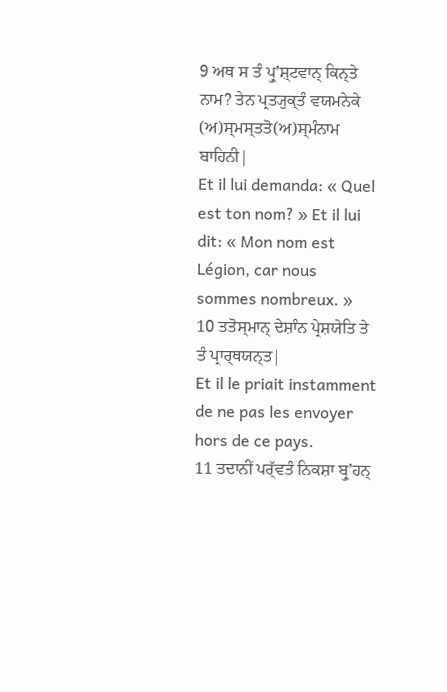9 ਅਥ ਸ ਤੰ ਪ੍ਰੁʼਸ਼੍ਟਵਾਨ੍ ਕਿਨ੍ਤੇ ਨਾਮ? ਤੇਨ ਪ੍ਰਤ੍ਯੁਕ੍ਤੰ ਵਯਮਨੇਕੇ (ਅ)ਸ੍ਮਸ੍ਤਤੋ(ਅ)ਸ੍ਮੰਨਾਮ ਬਾਹਿਨੀ|
Et il lui demanda: « Quel est ton nom? » Et il lui dit: « Mon nom est Légion, car nous sommes nombreux. »
10 ਤਤੋਸ੍ਮਾਨ੍ ਦੇਸ਼ਾੰਨ ਪ੍ਰੇਸ਼ਯੇਤਿ ਤੇ ਤੰ ਪ੍ਰਾਰ੍ਥਯਨ੍ਤ|
Et il le priait instamment de ne pas les envoyer hors de ce pays.
11 ਤਦਾਨੀਂ ਪਰ੍ੱਵਤੰ ਨਿਕਸ਼ਾ ਬ੍ਰੁʼਹਨ੍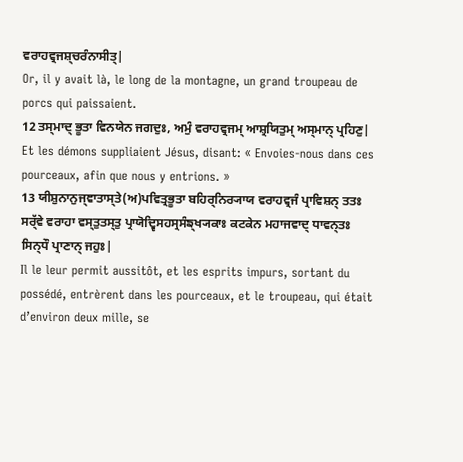ਵਰਾਹਵ੍ਰਜਸ਼੍ਚਰੰਨਾਸੀਤ੍|
Or, il y avait là, le long de la montagne, un grand troupeau de porcs qui paissaient.
12 ਤਸ੍ਮਾਦ੍ ਭੂਤਾ ਵਿਨਯੇਨ ਜਗਦੁਃ, ਅਮੁੰ ਵਰਾਹਵ੍ਰਜਮ੍ ਆਸ਼੍ਰਯਿਤੁਮ੍ ਅਸ੍ਮਾਨ੍ ਪ੍ਰਹਿਣੁ|
Et les démons suppliaient Jésus, disant: « Envoies-nous dans ces pourceaux, afin que nous y entrions. »
13 ਯੀਸ਼ੁਨਾਨੁਜ੍ਞਾਤਾਸ੍ਤੇ(ਅ)ਪਵਿਤ੍ਰਭੂਤਾ ਬਹਿਰ੍ਨਿਰ੍ਯਾਯ ਵਰਾਹਵ੍ਰਜੰ ਪ੍ਰਾਵਿਸ਼ਨ੍ ਤਤਃ ਸਰ੍ੱਵੇ ਵਰਾਹਾ ਵਸ੍ਤੁਤਸ੍ਤੁ ਪ੍ਰਾਯੋਦ੍ਵਿਸਹਸ੍ਰਸੰਙ੍ਖ੍ਯਕਾਃ ਕਟਕੇਨ ਮਹਾਜਵਾਦ੍ ਧਾਵਨ੍ਤਃ ਸਿਨ੍ਧੌ ਪ੍ਰਾਣਾਨ੍ ਜਹੁਃ|
Il le leur permit aussitôt, et les esprits impurs, sortant du possédé, entrèrent dans les pourceaux, et le troupeau, qui était d’environ deux mille, se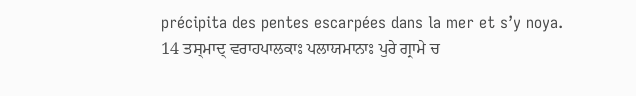précipita des pentes escarpées dans la mer et s’y noya.
14 ਤਸ੍ਮਾਦ੍ ਵਰਾਹਪਾਲਕਾਃ ਪਲਾਯਮਾਨਾਃ ਪੁਰੇ ਗ੍ਰਾਮੇ ਚ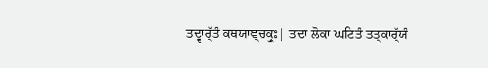ਤਦ੍ਵਾਰ੍ੱਤੰ ਕਥਯਾਞ੍ਚਕ੍ਰੁਃ| ਤਦਾ ਲੋਕਾ ਘਟਿਤੰ ਤਤ੍ਕਾਰ੍ੱਯੰ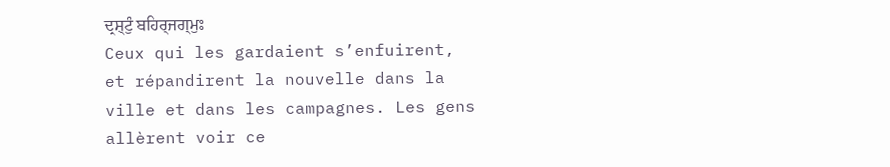ਦ੍ਰਸ਼੍ਟੁੰ ਬਹਿਰ੍ਜਗ੍ਮੁਃ
Ceux qui les gardaient s’enfuirent, et répandirent la nouvelle dans la ville et dans les campagnes. Les gens allèrent voir ce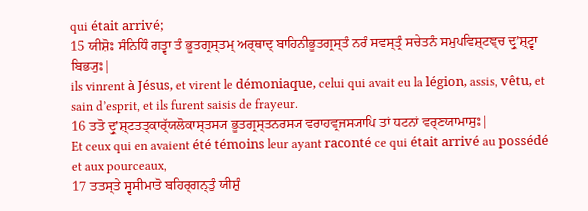qui était arrivé;
15 ਯੀਸ਼ੋਃ ਸੰਨਿਧਿੰ ਗਤ੍ਵਾ ਤੰ ਭੂਤਗ੍ਰਸ੍ਤਮ੍ ਅਰ੍ਥਾਦ੍ ਬਾਹਿਨੀਭੂਤਗ੍ਰਸ੍ਤੰ ਨਰੰ ਸਵਸ੍ਤ੍ਰੰ ਸਚੇਤਨੰ ਸਮੁਪਵਿਸ਼੍ਟਞ੍ਚ ਦ੍ਰੁʼਸ਼੍ਟ੍ਵਾ ਬਿਭ੍ਯੁਃ|
ils vinrent à Jésus, et virent le démoniaque, celui qui avait eu la légion, assis, vêtu, et sain d’esprit, et ils furent saisis de frayeur.
16 ਤਤੋ ਦ੍ਰੁʼਸ਼੍ਟਤਤ੍ਕਾਰ੍ੱਯਲੋਕਾਸ੍ਤਸ੍ਯ ਭੂਤਗ੍ਰਸ੍ਤਨਰਸ੍ਯ ਵਰਾਹਵ੍ਰਜਸ੍ਯਾਪਿ ਤਾਂ ਧਟਨਾਂ ਵਰ੍ਣਯਾਮਾਸੁਃ|
Et ceux qui en avaient été témoins leur ayant raconté ce qui était arrivé au possédé et aux pourceaux,
17 ਤਤਸ੍ਤੇ ਸ੍ਵਸੀਮਾਤੋ ਬਹਿਰ੍ਗਨ੍ਤੁੰ ਯੀਸ਼ੁੰ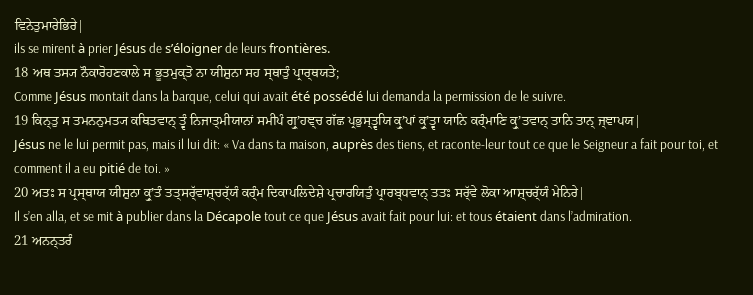ਵਿਨੇਤੁਮਾਰੇਭਿਰੇ|
ils se mirent à prier Jésus de s’éloigner de leurs frontières.
18 ਅਥ ਤਸ੍ਯ ਨੌਕਾਰੋਹਣਕਾਲੇ ਸ ਭੂਤਮੁਕ੍ਤੋ ਨਾ ਯੀਸ਼ੁਨਾ ਸਹ ਸ੍ਥਾਤੁੰ ਪ੍ਰਾਰ੍ਥਯਤੇ;
Comme Jésus montait dans la barque, celui qui avait été possédé lui demanda la permission de le suivre.
19 ਕਿਨ੍ਤੁ ਸ ਤਮਨਨੁਮਤ੍ਯ ਕਥਿਤਵਾਨ੍ ਤ੍ਵੰ ਨਿਜਾਤ੍ਮੀਯਾਨਾਂ ਸਮੀਪੰ ਗ੍ਰੁʼਹਞ੍ਚ ਗੱਛ ਪ੍ਰਭੁਸ੍ਤ੍ਵਯਿ ਕ੍ਰੁʼਪਾਂ ਕ੍ਰੁʼਤ੍ਵਾ ਯਾਨਿ ਕਰ੍ੰਮਾਣਿ ਕ੍ਰੁʼਤਵਾਨ੍ ਤਾਨਿ ਤਾਨ੍ ਜ੍ਞਾਪਯ|
Jésus ne le lui permit pas, mais il lui dit: « Va dans ta maison, auprès des tiens, et raconte-leur tout ce que le Seigneur a fait pour toi, et comment il a eu pitié de toi. »
20 ਅਤਃ ਸ ਪ੍ਰਸ੍ਥਾਯ ਯੀਸ਼ੁਨਾ ਕ੍ਰੁʼਤੰ ਤਤ੍ਸਰ੍ੱਵਾਸ਼੍ਚਰ੍ੱਯੰ ਕਰ੍ੰਮ ਦਿਕਾਪਲਿਦੇਸ਼ੇ ਪ੍ਰਚਾਰਯਿਤੁੰ ਪ੍ਰਾਰਬ੍ਧਵਾਨ੍ ਤਤਃ ਸਰ੍ੱਵੇ ਲੋਕਾ ਆਸ਼੍ਚਰ੍ੱਯੰ ਮੇਨਿਰੇ|
Il s’en alla, et se mit à publier dans la Décapole tout ce que Jésus avait fait pour lui: et tous étaient dans l’admiration.
21 ਅਨਨ੍ਤਰੰ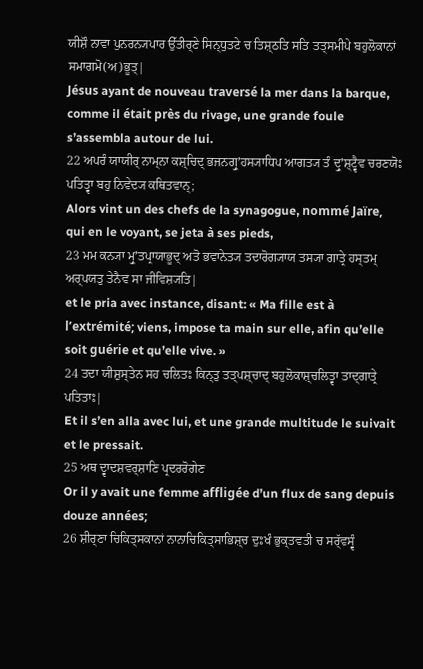ਯੀਸ਼ੌ ਨਾਵਾ ਪੁਨਰਨ੍ਯਪਾਰ ਉੱਤੀਰ੍ਣੇ ਸਿਨ੍ਧੁਤਟੇ ਚ ਤਿਸ਼੍ਠਤਿ ਸਤਿ ਤਤ੍ਸਮੀਪੇ ਬਹੁਲੋਕਾਨਾਂ ਸਮਾਗਮੋ(ਅ)ਭੂਤ੍|
Jésus ayant de nouveau traversé la mer dans la barque, comme il était près du rivage, une grande foule s’assembla autour de lui.
22 ਅਪਰੰ ਯਾਯੀਰ੍ ਨਾਮ੍ਨਾ ਕਸ਼੍ਚਿਦ੍ ਭਜਨਗ੍ਰੁʼਹਸ੍ਯਾਧਿਪ ਆਗਤ੍ਯ ਤੰ ਦ੍ਰੁʼਸ਼੍ਟ੍ਵੈਵ ਚਰਣਯੋਃ ਪਤਿਤ੍ਵਾ ਬਹੁ ਨਿਵੇਦ੍ਯ ਕਥਿਤਵਾਨ੍;
Alors vint un des chefs de la synagogue, nommé Jaïre, qui en le voyant, se jeta à ses pieds,
23 ਮਮ ਕਨ੍ਯਾ ਮ੍ਰੁʼਤਪ੍ਰਾਯਾਭੂਦ੍ ਅਤੋ ਭਵਾਨੇਤ੍ਯ ਤਦਾਰੋਗ੍ਯਾਯ ਤਸ੍ਯਾ ਗਾਤ੍ਰੇ ਹਸ੍ਤਮ੍ ਅਰ੍ਪਯਤੁ ਤੇਨੈਵ ਸਾ ਜੀਵਿਸ਼੍ਯਤਿ|
et le pria avec instance, disant: « Ma fille est à l’extrémité; viens, impose ta main sur elle, afin qu’elle soit guérie et qu’elle vive. »
24 ਤਦਾ ਯੀਸ਼ੁਸ੍ਤੇਨ ਸਹ ਚਲਿਤਃ ਕਿਨ੍ਤੁ ਤਤ੍ਪਸ਼੍ਚਾਦ੍ ਬਹੁਲੋਕਾਸ਼੍ਚਲਿਤ੍ਵਾ ਤਾਦ੍ਗਾਤ੍ਰੇ ਪਤਿਤਾਃ|
Et il s’en alla avec lui, et une grande multitude le suivait et le pressait.
25 ਅਥ ਦ੍ਵਾਦਸ਼ਵਰ੍ਸ਼ਾਣਿ ਪ੍ਰਦਰਰੋਗੇਣ
Or il y avait une femme affligée d’un flux de sang depuis douze années;
26 ਸ਼ੀਰ੍ਣਾ ਚਿਕਿਤ੍ਸਕਾਨਾਂ ਨਾਨਾਚਿਕਿਤ੍ਸਾਭਿਸ਼੍ਚ ਦੁਃਖੰ ਭੁਕ੍ਤਵਤੀ ਚ ਸਰ੍ੱਵਸ੍ਵੰ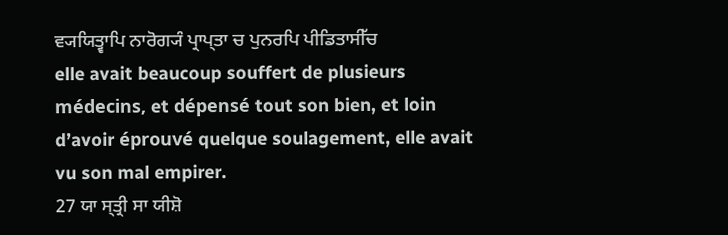ਵ੍ਯਯਿਤ੍ਵਾਪਿ ਨਾਰੋਗ੍ਯੰ ਪ੍ਰਾਪ੍ਤਾ ਚ ਪੁਨਰਪਿ ਪੀਡਿਤਾਸੀੱਚ
elle avait beaucoup souffert de plusieurs médecins, et dépensé tout son bien, et loin d’avoir éprouvé quelque soulagement, elle avait vu son mal empirer.
27 ਯਾ ਸ੍ਤ੍ਰੀ ਸਾ ਯੀਸ਼ੋ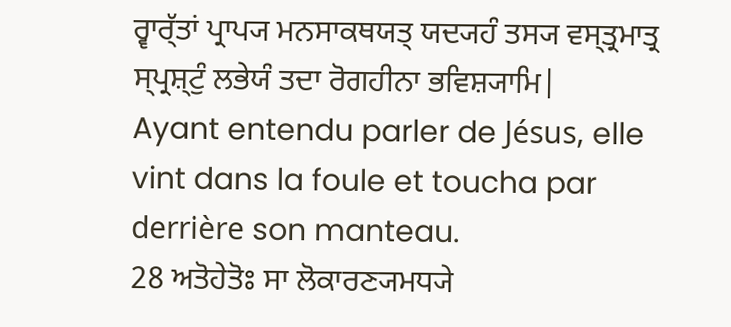ਰ੍ਵਾਰ੍ੱਤਾਂ ਪ੍ਰਾਪ੍ਯ ਮਨਸਾਕਥਯਤ੍ ਯਦ੍ਯਹੰ ਤਸ੍ਯ ਵਸ੍ਤ੍ਰਮਾਤ੍ਰ ਸ੍ਪ੍ਰਸ਼੍ਟੁੰ ਲਭੇਯੰ ਤਦਾ ਰੋਗਹੀਨਾ ਭਵਿਸ਼੍ਯਾਮਿ|
Ayant entendu parler de Jésus, elle vint dans la foule et toucha par derrière son manteau.
28 ਅਤੋਹੇਤੋਃ ਸਾ ਲੋਕਾਰਣ੍ਯਮਧ੍ਯੇ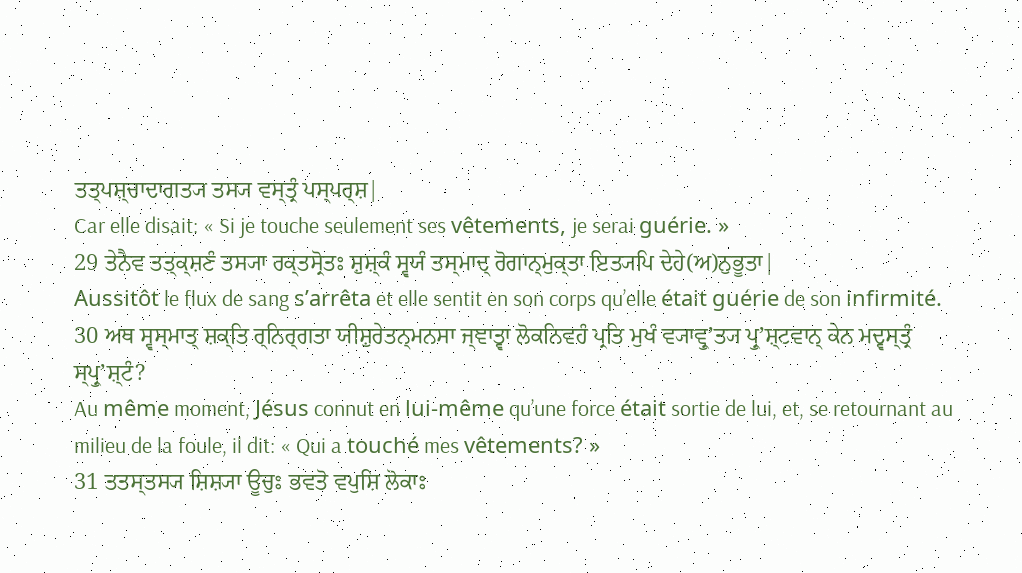ਤਤ੍ਪਸ਼੍ਚਾਦਾਗਤ੍ਯ ਤਸ੍ਯ ਵਸ੍ਤ੍ਰੰ ਪਸ੍ਪਰ੍ਸ਼|
Car elle disait: « Si je touche seulement ses vêtements, je serai guérie. »
29 ਤੇਨੈਵ ਤਤ੍ਕ੍ਸ਼ਣੰ ਤਸ੍ਯਾ ਰਕ੍ਤਸ੍ਰੋਤਃ ਸ਼ੁਸ਼੍ਕੰ ਸ੍ਵਯੰ ਤਸ੍ਮਾਦ੍ ਰੋਗਾਨ੍ਮੁਕ੍ਤਾ ਇਤ੍ਯਪਿ ਦੇਹੇ(ਅ)ਨੁਭੂਤਾ|
Aussitôt le flux de sang s’arrêta et elle sentit en son corps qu’elle était guérie de son infirmité.
30 ਅਥ ਸ੍ਵਸ੍ਮਾਤ੍ ਸ਼ਕ੍ਤਿ ਰ੍ਨਿਰ੍ਗਤਾ ਯੀਸ਼ੁਰੇਤਨ੍ਮਨਸਾ ਜ੍ਞਾਤ੍ਵਾ ਲੋਕਨਿਵਹੰ ਪ੍ਰਤਿ ਮੁਖੰ ਵ੍ਯਾਵ੍ਰੁʼਤ੍ਯ ਪ੍ਰੁʼਸ਼੍ਟਵਾਨ੍ ਕੇਨ ਮਦ੍ਵਸ੍ਤ੍ਰੰ ਸ੍ਪ੍ਰੁʼਸ਼੍ਟੰ?
Au même moment, Jésus connut en lui-même qu’une force était sortie de lui, et, se retournant au milieu de la foule, il dit: « Qui a touché mes vêtements? »
31 ਤਤਸ੍ਤਸ੍ਯ ਸ਼ਿਸ਼੍ਯਾ ਊਚੁਃ ਭਵਤੋ ਵਪੁਸ਼ਿ ਲੋਕਾਃ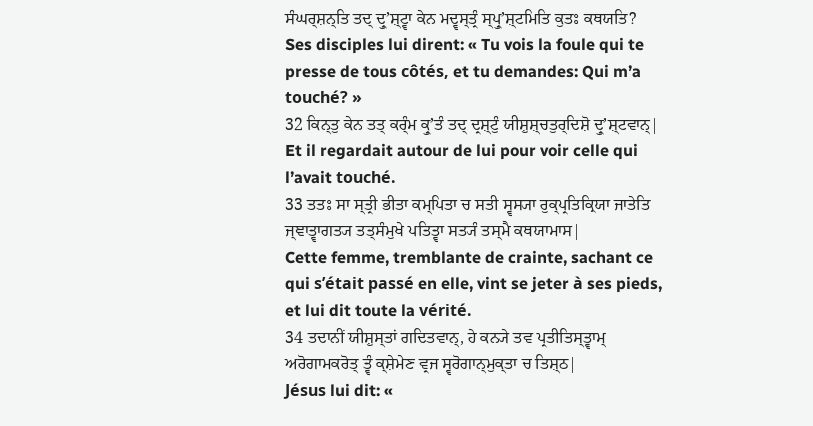ਸੰਘਰ੍ਸ਼ਨ੍ਤਿ ਤਦ੍ ਦ੍ਰੁʼਸ਼੍ਟ੍ਵਾ ਕੇਨ ਮਦ੍ਵਸ੍ਤ੍ਰੰ ਸ੍ਪ੍ਰੁʼਸ਼੍ਟਮਿਤਿ ਕੁਤਃ ਕਥਯਤਿ?
Ses disciples lui dirent: « Tu vois la foule qui te presse de tous côtés, et tu demandes: Qui m’a touché? »
32 ਕਿਨ੍ਤੁ ਕੇਨ ਤਤ੍ ਕਰ੍ੰਮ ਕ੍ਰੁʼਤੰ ਤਦ੍ ਦ੍ਰਸ਼੍ਟੁੰ ਯੀਸ਼ੁਸ਼੍ਚਤੁਰ੍ਦਿਸ਼ੋ ਦ੍ਰੁʼਸ਼੍ਟਵਾਨ੍|
Et il regardait autour de lui pour voir celle qui l’avait touché.
33 ਤਤਃ ਸਾ ਸ੍ਤ੍ਰੀ ਭੀਤਾ ਕਮ੍ਪਿਤਾ ਚ ਸਤੀ ਸ੍ਵਸ੍ਯਾ ਰੁਕ੍ਪ੍ਰਤਿਕ੍ਰਿਯਾ ਜਾਤੇਤਿ ਜ੍ਞਾਤ੍ਵਾਗਤ੍ਯ ਤਤ੍ਸੰਮੁਖੇ ਪਤਿਤ੍ਵਾ ਸਤ੍ਯੰ ਤਸ੍ਮੈ ਕਥਯਾਮਾਸ|
Cette femme, tremblante de crainte, sachant ce qui s’était passé en elle, vint se jeter à ses pieds, et lui dit toute la vérité.
34 ਤਦਾਨੀਂ ਯੀਸ਼ੁਸ੍ਤਾਂ ਗਦਿਤਵਾਨ੍, ਹੇ ਕਨ੍ਯੇ ਤਵ ਪ੍ਰਤੀਤਿਸ੍ਤ੍ਵਾਮ੍ ਅਰੋਗਾਮਕਰੋਤ੍ ਤ੍ਵੰ ਕ੍ਸ਼ੇਮੇਣ ਵ੍ਰਜ ਸ੍ਵਰੋਗਾਨ੍ਮੁਕ੍ਤਾ ਚ ਤਿਸ਼੍ਠ|
Jésus lui dit: «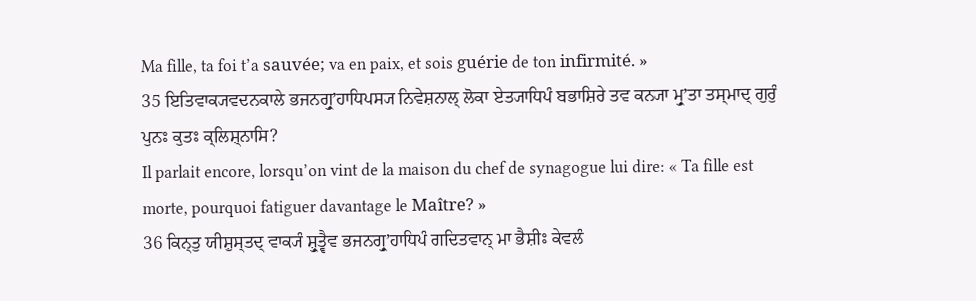Ma fille, ta foi t’a sauvée; va en paix, et sois guérie de ton infirmité. »
35 ਇਤਿਵਾਕ੍ਯਵਦਨਕਾਲੇ ਭਜਨਗ੍ਰੁʼਹਾਧਿਪਸ੍ਯ ਨਿਵੇਸ਼ਨਾਲ੍ ਲੋਕਾ ਏਤ੍ਯਾਧਿਪੰ ਬਭਾਸ਼ਿਰੇ ਤਵ ਕਨ੍ਯਾ ਮ੍ਰੁʼਤਾ ਤਸ੍ਮਾਦ੍ ਗੁਰੁੰ ਪੁਨਃ ਕੁਤਃ ਕ੍ਲਿਸ਼੍ਨਾਸਿ?
Il parlait encore, lorsqu’on vint de la maison du chef de synagogue lui dire: « Ta fille est morte, pourquoi fatiguer davantage le Maître? »
36 ਕਿਨ੍ਤੁ ਯੀਸ਼ੁਸ੍ਤਦ੍ ਵਾਕ੍ਯੰ ਸ਼੍ਰੁਤ੍ਵੈਵ ਭਜਨਗ੍ਰੁʼਹਾਧਿਪੰ ਗਦਿਤਵਾਨ੍ ਮਾ ਭੈਸ਼ੀਃ ਕੇਵਲੰ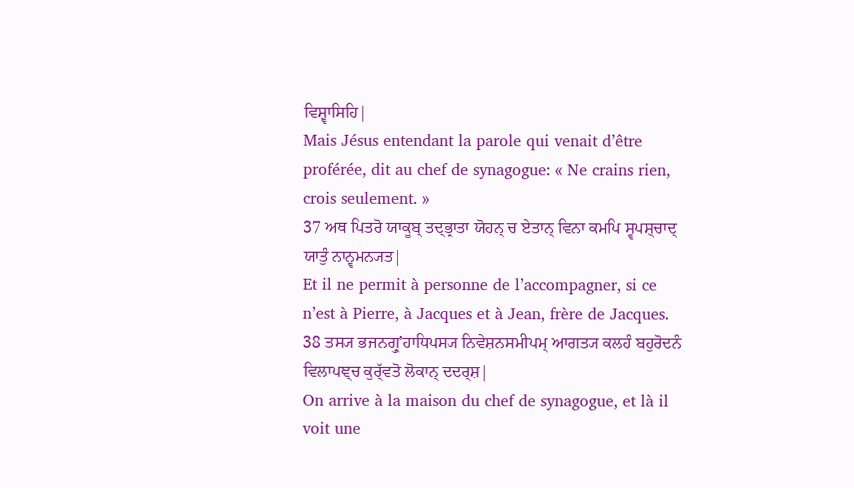ਵਿਸ਼੍ਵਾਸਿਹਿ|
Mais Jésus entendant la parole qui venait d’être proférée, dit au chef de synagogue: « Ne crains rien, crois seulement. »
37 ਅਥ ਪਿਤਰੋ ਯਾਕੂਬ੍ ਤਦ੍ਭ੍ਰਾਤਾ ਯੋਹਨ੍ ਚ ਏਤਾਨ੍ ਵਿਨਾ ਕਮਪਿ ਸ੍ਵਪਸ਼੍ਚਾਦ੍ ਯਾਤੁੰ ਨਾਨ੍ਵਮਨ੍ਯਤ|
Et il ne permit à personne de l’accompagner, si ce n’est à Pierre, à Jacques et à Jean, frère de Jacques.
38 ਤਸ੍ਯ ਭਜਨਗ੍ਰੁʼਹਾਧਿਪਸ੍ਯ ਨਿਵੇਸ਼ਨਸਮੀਪਮ੍ ਆਗਤ੍ਯ ਕਲਹੰ ਬਹੁਰੋਦਨੰ ਵਿਲਾਪਞ੍ਚ ਕੁਰ੍ੱਵਤੋ ਲੋਕਾਨ੍ ਦਦਰ੍ਸ਼|
On arrive à la maison du chef de synagogue, et là il voit une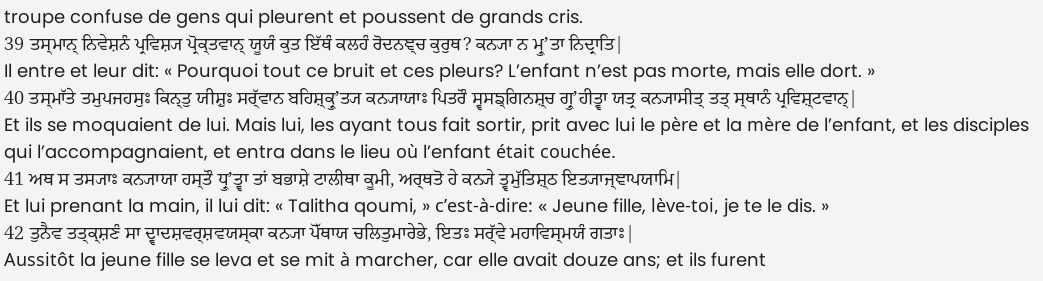troupe confuse de gens qui pleurent et poussent de grands cris.
39 ਤਸ੍ਮਾਨ੍ ਨਿਵੇਸ਼ਨੰ ਪ੍ਰਵਿਸ਼੍ਯ ਪ੍ਰੋਕ੍ਤਵਾਨ੍ ਯੂਯੰ ਕੁਤ ਇੱਥੰ ਕਲਹੰ ਰੋਦਨਞ੍ਚ ਕੁਰੁਥ? ਕਨ੍ਯਾ ਨ ਮ੍ਰੁʼਤਾ ਨਿਦ੍ਰਾਤਿ|
Il entre et leur dit: « Pourquoi tout ce bruit et ces pleurs? L’enfant n’est pas morte, mais elle dort. »
40 ਤਸ੍ਮਾੱਤੇ ਤਮੁਪਜਹਸੁਃ ਕਿਨ੍ਤੁ ਯੀਸ਼ੁਃ ਸਰ੍ੱਵਾਨ ਬਹਿਸ਼੍ਕ੍ਰੁʼਤ੍ਯ ਕਨ੍ਯਾਯਾਃ ਪਿਤਰੌ ਸ੍ਵਸਙ੍ਗਿਨਸ਼੍ਚ ਗ੍ਰੁʼਹੀਤ੍ਵਾ ਯਤ੍ਰ ਕਨ੍ਯਾਸੀਤ੍ ਤਤ੍ ਸ੍ਥਾਨੰ ਪ੍ਰਵਿਸ਼੍ਟਵਾਨ੍|
Et ils se moquaient de lui. Mais lui, les ayant tous fait sortir, prit avec lui le père et la mère de l’enfant, et les disciples qui l’accompagnaient, et entra dans le lieu où l’enfant était couchée.
41 ਅਥ ਸ ਤਸ੍ਯਾਃ ਕਨ੍ਯਾਯਾ ਹਸ੍ਤੌ ਧ੍ਰੁʼਤ੍ਵਾ ਤਾਂ ਬਭਾਸ਼ੇ ਟਾਲੀਥਾ ਕੂਮੀ, ਅਰ੍ਥਤੋ ਹੇ ਕਨ੍ਯੇ ਤ੍ਵਮੁੱਤਿਸ਼੍ਠ ਇਤ੍ਯਾਜ੍ਞਾਪਯਾਮਿ|
Et lui prenant la main, il lui dit: « Talitha qoumi, » c’est-à-dire: « Jeune fille, lève-toi, je te le dis. »
42 ਤੁਨੈਵ ਤਤ੍ਕ੍ਸ਼ਣੰ ਸਾ ਦ੍ਵਾਦਸ਼ਵਰ੍ਸ਼ਵਯਸ੍ਕਾ ਕਨ੍ਯਾ ਪੋੱਥਾਯ ਚਲਿਤੁਮਾਰੇਭੇ, ਇਤਃ ਸਰ੍ੱਵੇ ਮਹਾਵਿਸ੍ਮਯੰ ਗਤਾਃ|
Aussitôt la jeune fille se leva et se mit à marcher, car elle avait douze ans; et ils furent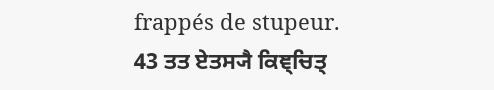frappés de stupeur.
43 ਤਤ ਏਤਸ੍ਯੈ ਕਿਞ੍ਚਿਤ੍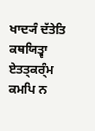ਖਾਦ੍ਯੰ ਦੱਤੇਤਿ ਕਥਯਿਤ੍ਵਾ ਏਤਤ੍ਕਰ੍ੰਮ ਕਮਪਿ ਨ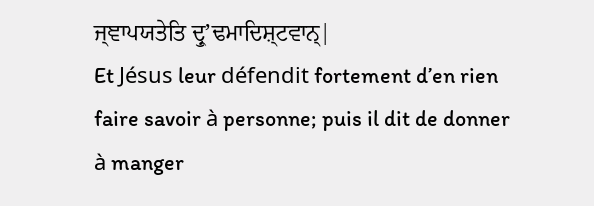ਜ੍ਞਾਪਯਤੇਤਿ ਦ੍ਰੁʼਢਮਾਦਿਸ਼੍ਟਵਾਨ੍|
Et Jésus leur défendit fortement d’en rien faire savoir à personne; puis il dit de donner à manger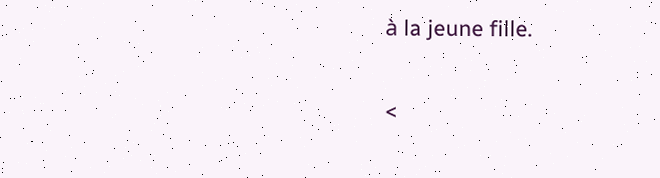à la jeune fille.

<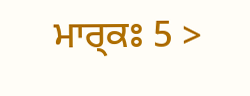ਮਾਰ੍ਕਃ 5 >